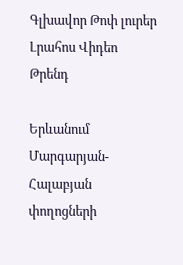Գլխավոր Թոփ լուրեր Լրահոս Վիդեո Թրենդ

Երևանում Մարգարյան-Հալաբյան փողոցների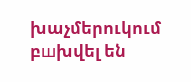խաչմերուկում բшխվել են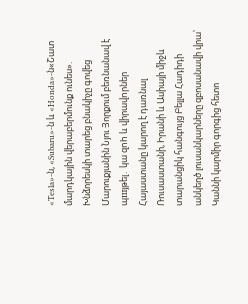«Tesla»-ն, «Subaru»-ն և «Honda»-ն«Շատ մարդկային վերաբերմունք ունես». Խնձորեսկի տարեց բնակիչը գովեց Մարուքյանին Նյու Յորքում բեռնանավ է պшյթել․ կա զnh և վիրավnրներ Հայաստանը կարող է դառնալ Ռուսաստանի, Իրանի և Ասիայի միջև տարանցիկ հանգույց Բելլա Հադիդի անկեղծ լուսանկարները զբոսանավի վրա՝ Կաննի կարմիր գորգից հետո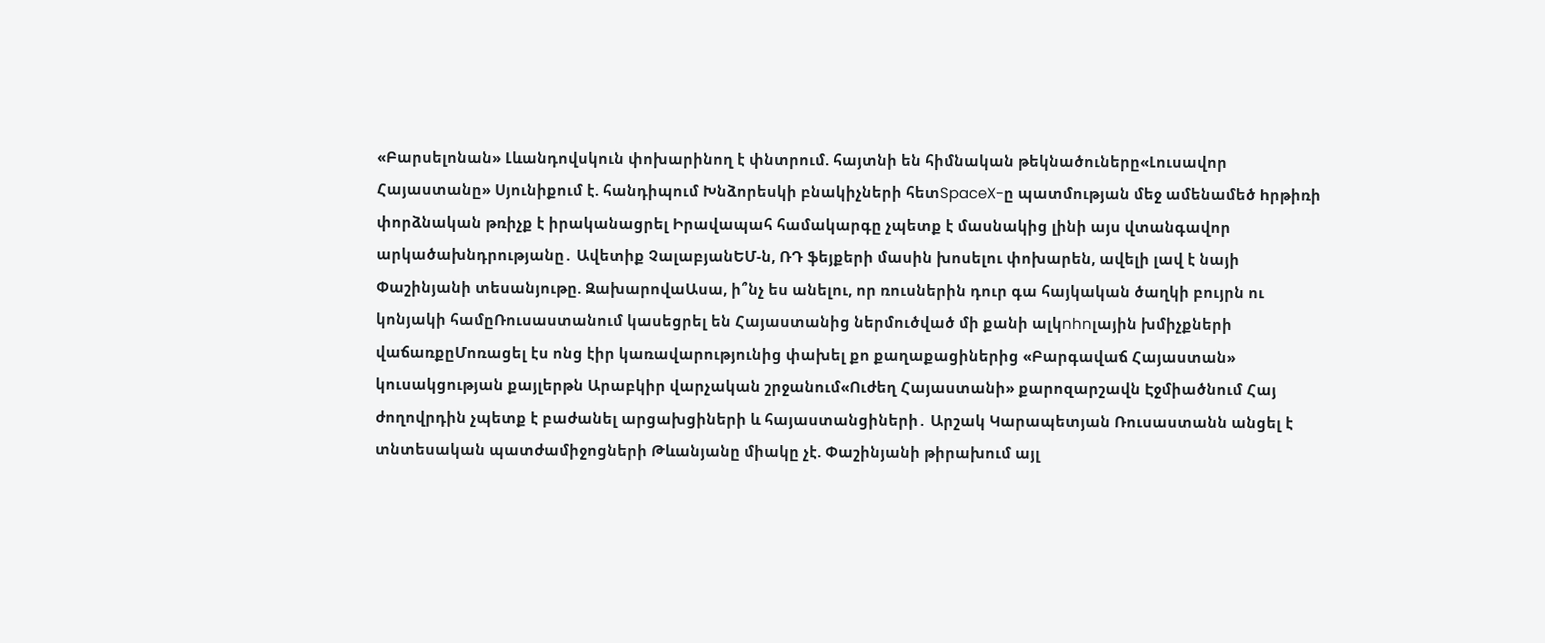«Բարսելոնան» Լևանդովսկուն փոխարինող է փնտրում. հայտնի են հիմնական թեկնածուները«Լուսավոր Հայաստանը» Սյունիքում է. հանդիպում Խնձորեսկի բնակիչների հետSpaceX-ը պատմության մեջ ամենամեծ hրթիռի փորձնական թռիչք է իրականացրել Իրավապահ համակարգը չպետք է մասնակից լինի այս վտանգավոր արկածախնդրությանը․ Ավետիք ՉալաբյանԵՄ-ն, ՌԴ ֆեյքերի մասին խոսելու փոխարեն, ավելի լավ է նայի Փաշինյանի տեսանյութը. ԶախարովաԱսա, ի՞նչ ես անելու, որ ռուսներին դուր գա հայկական ծաղկի բույրն ու կոնյակի համըՌուսաստանում կասեցրել են Հայաստանից ներմուծված մի քանի ալկnhnլային խմիչքների վաճառքըՄոռացել էս ոնց էիր կառավարությունից փախել քո քաղաքացիներից «Բարգավաճ Հայաստան» կուսակցության քայլերթն Արաբկիր վարչական շրջանում«Ուժեղ Հայաստանի» քարոզարշավն Էջմիածնում Հայ ժողովրդին չպետք է բաժանել արցախցիների և հայաստանցիների․ Արշակ Կարապետյան Ռուսաստանն անցել է տնտեսական պատժամիջոցների Թևանյանը միակը չէ. Փաշինյանի թիրախում այլ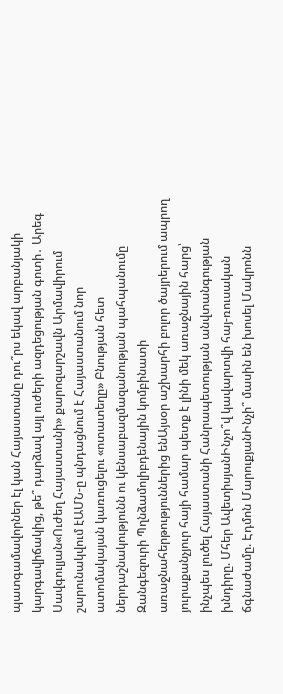պատգամավորներ էլ կան Հայաստանը դու՞րս եկավ արբանյակի կարգավիճակից, թե՞ դարձավ այլ ուժերի ազդեցության գոտի․ Արեգ Սավգուլյան«Ուժեղ Հայաստանի» քարոզարշավն Արմավիրում շարունակվում էԱՄՆ-ը պնդացնում է Հայաստանում նոր ատոմակայան կառուցելու «ոտատեղը» Բնության հետ ներդաշնակությունն ու կենսաբազմազանության պահպանումը Զանգեզուրի Պղնձամոլիբդենային կոմբինատի առաջնահերթություններից ենԱյսօր աշխարհի բոլոր ծայրերում ապրող յուրաքանչյուր հայի համար պետք է լինի մեկ առաջնային հարց՝ ինչպես լուծել Հայաստանի Հանրապետության անվտանգության խնդիրը. Մհեր ԱվետիսյանԻնչո՞վ կավարտվի հայ-ռուսական ճգնաժամը. Էդմոն ՄարուքյանԻնչի՞ մասին են խոսել Մակրոնն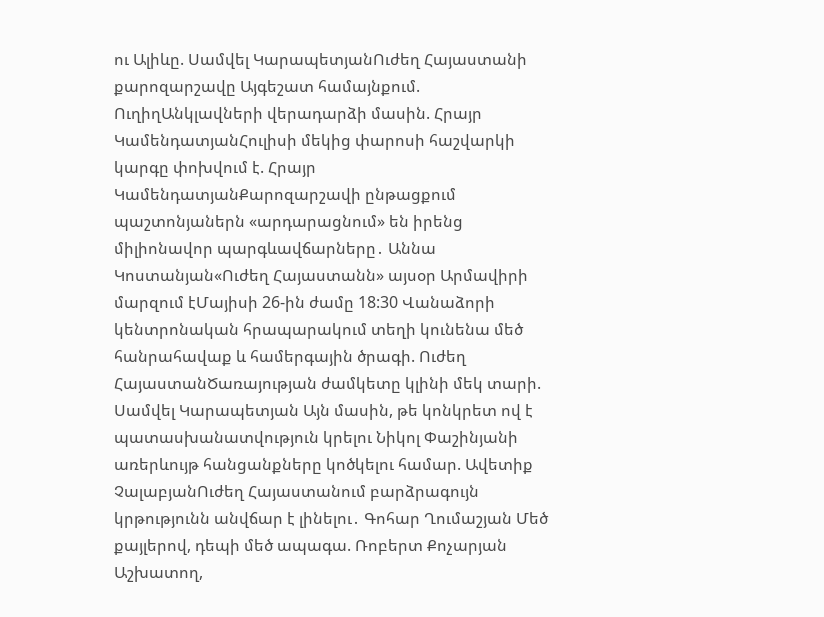ու Ալիևը. Սամվել ԿարապետյանՈւժեղ Հայաստանի քարոզարշավը Այգեշատ համայնքում. ՈւղիղԱնկլավների վերադարձի մասին. Հրայր ԿամենդատյանՀուլիսի մեկից փարոսի հաշվարկի կարգը փոխվում է. Հրայր ԿամենդատյանՔարոզարշավի ընթացքում պաշտոնյաներն «արդարացնում» են իրենց միլիոնավոր պարգևավճարները․ Աննա Կոստանյան«Ուժեղ Հայաստանն» այսօր Արմավիրի մարզում էՄայիսի 26-ին ժամը 18:30 Վանաձորի կենտրոնական հրապարակում տեղի կունենա մեծ հանրահավաք և համերգային ծրագի. Ուժեղ ՀայաստանԾառայության ժամկետը կլինի մեկ տարի. Սամվել Կարապետյան Այն մասին, թե կոնկրետ ով է պատասխանատվություն կրելու Նիկոլ Փաշինյանի առերևույթ հանցանքները կոծկելու համար. Ավետիք ՉալաբյանՈւժեղ Հայաստանում բարձրագույն կրթությունն անվճար է լինելու․ Գոհար Ղումաշյան Մեծ քայլերով, դեպի մեծ ապագա. Ռոբերտ Քոչարյան Աշխատող,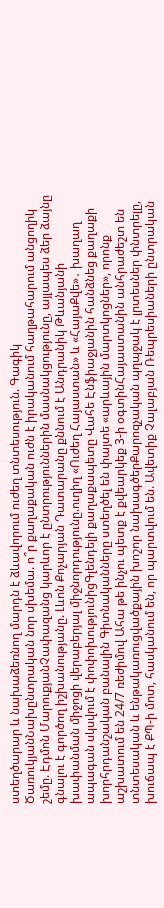ստեղծարար և նախաձեռնող մարդն է ձևավորում ուժեղ տնտեսություն. Գագիկ ԾառուկյանՆախընտրական նոր սխեմա. ո՞ր քաղաքական ուժն է իրականում հաղթահարում անցողիկ շեմը. Էդմոն ՄարուքյանՉափազանց կարևոր է ընտրություններին մասնակցությունը, այլապես ձեր ձայնը գնալու է գործող իշխանությանը. Լևոն Քոչարյան Դատարանը քննում է Անդրանիկ Թևանյանի խափանման միջոցի վերաբերյալ միջնորդությունը.ուղիղ «Ուժեղ Հայաստան» և «ՀայաՔվե»․ խաղաղ ապագան սկսվում է փոփոխությունիցԳլենդելի քաղաքապետը Վահե Էնֆիաջյանին հանձնեց քաղաքի խորհրդանշական բանալին Գիտնականները ստեղծել են փայտե «արևային մարտկոցներ», որոնք աշխատում են 24/7 ռեժիմով Ահա թե ինչու պետք է քվեարկեք 3-ի օգտինՀայաստանին անհրաժեշտ են տնտեսական և ենթակառուցվածքային խոշոր նախագծերՔարոզչական պղպջակ է լրտեսներ փնտրելը, խուճապ է ՔՊ-ի մոտ, հասկանում են, որ պարտվում են. Ավետիք Չալաբյան Ռեպրեսիաների ընտրական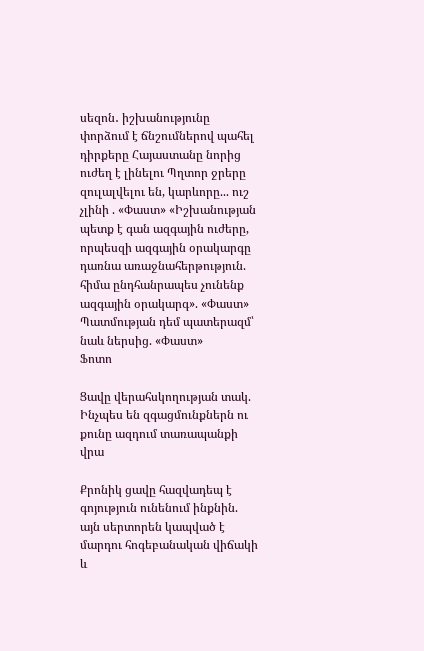սեզոն․ իշխանությունը փորձում է ճնշումներով պահել դիրքերը Հայաստանը նորից ուժեղ է լինելու Պղտոր ջրերը զուլալվելու են, կարևորը... ուշ չլինի . «Փաստ» «Իշխանության պետք է գան ազգային ուժերը, որպեսզի ազգային օրակարգը դառնա առաջնահերթություն. հիմա ընդհանրապես չունենք ազգային օրակարգ». «Փաստ» Պատմության դեմ պատերազմ՝ նաև ներսից. «Փաստ»
Ֆոտո

Ցավը վերահսկողության տակ. Ինչպես են զգացմունքներն ու քունը ազդում տառապանքի վրա

Քրոնիկ ցավը հազվադեպ է գոյություն ունենում ինքնին. այն սերտորեն կապված է մարդու հոգեբանական վիճակի և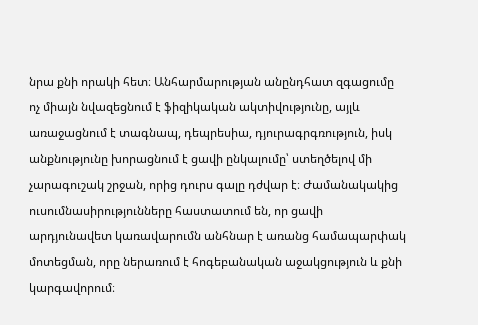նրա քնի որակի հետ։ Անհարմարության անընդհատ զգացումը ոչ միայն նվազեցնում է ֆիզիկական ակտիվությունը, այլև առաջացնում է տագնապ, դեպրեսիա, դյուրագրգռություն, իսկ անքնությունը խորացնում է ցավի ընկալումը՝ ստեղծելով մի չարագուշակ շրջան, որից դուրս գալը դժվար է։ Ժամանակակից ուսումնասիրությունները հաստատում են, որ ցավի արդյունավետ կառավարումն անհնար է առանց համապարփակ մոտեցման, որը ներառում է հոգեբանական աջակցություն և քնի կարգավորում։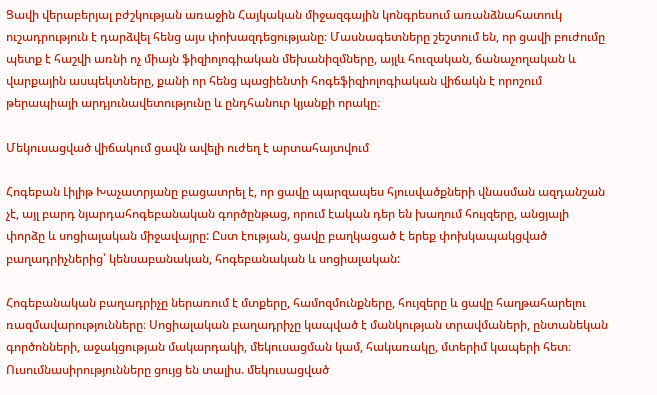Ցավի վերաբերյալ բժշկության առաջին Հայկական միջազգային կոնգրեսում առանձնահատուկ ուշադրություն է դարձվել հենց այս փոխազդեցությանը։ Մասնագետները շեշտում են, որ ցավի բուժումը պետք է հաշվի առնի ոչ միայն ֆիզիոլոգիական մեխանիզմները, այլև հուզական, ճանաչողական և վարքային ասպեկտները, քանի որ հենց պացիենտի հոգեֆիզիոլոգիական վիճակն է որոշում թերապիայի արդյունավետությունը և ընդհանուր կյանքի որակը։

Մեկուսացված վիճակում ցավն ավելի ուժեղ է արտահայտվում

Հոգեբան Լիլիթ Խաչատրյանը բացատրել է, որ ցավը պարզապես հյուսվածքների վնասման ազդանշան չէ, այլ բարդ նյարդահոգեբանական գործընթաց, որում էական դեր են խաղում հույզերը, անցյալի փորձը և սոցիալական միջավայրը: Ըստ էության, ցավը բաղկացած է երեք փոխկապակցված բաղադրիչներից՝ կենսաբանական, հոգեբանական և սոցիալական:

Հոգեբանական բաղադրիչը ներառում է մտքերը, համոզմունքները, հույզերը և ցավը հաղթահարելու ռազմավարությունները։ Սոցիալական բաղադրիչը կապված է մանկության տրավմաների, ընտանեկան գործոնների, աջակցության մակարդակի, մեկուսացման կամ, հակառակը, մտերիմ կապերի հետ։ Ուսումնասիրությունները ցույց են տալիս. մեկուսացված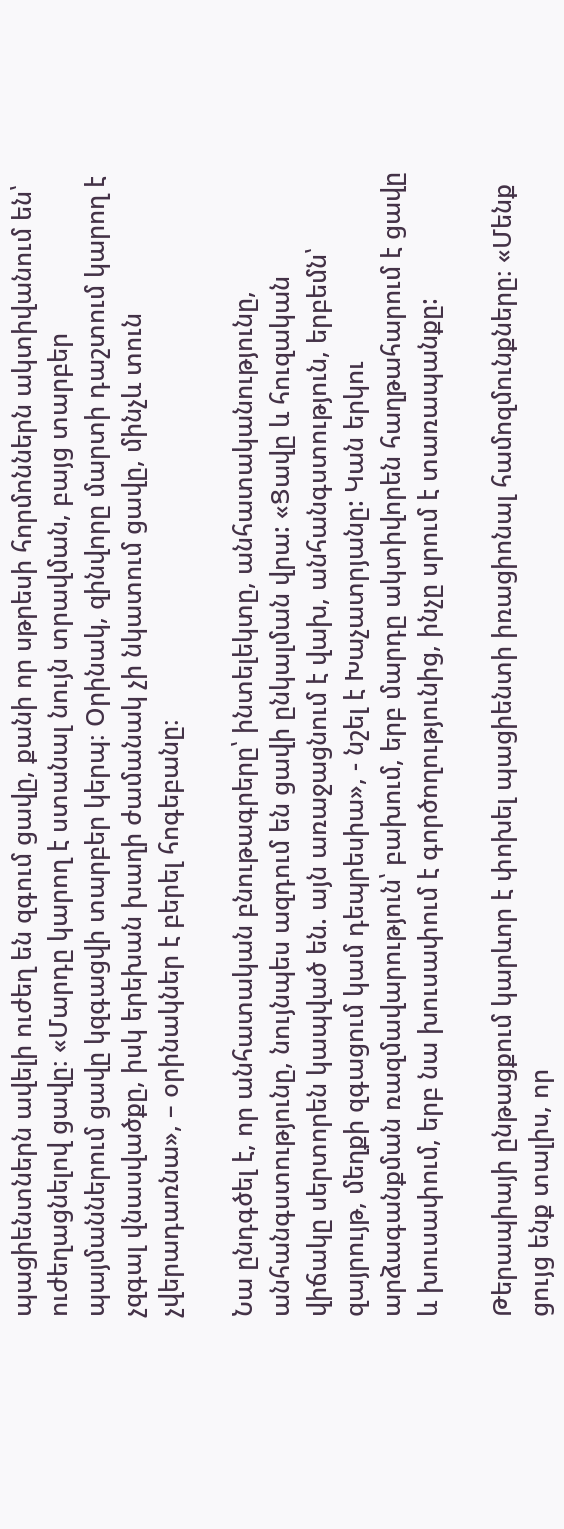պացիենտներն ավելի ուժեղ են զգում ցավը, քանի որ սթրեսի հորմոններն ակտիվանում են՝ ուժեղացնելով ցավը։ «Մարդը կարող է ստանալ նույն տրավման, բայց տարբեր պայմաններում ցավը կզգացվի տարբեր կերպ։ Օրինակ, զինվորը մարտի դաշտում կարող է չզգալ վնասվածքը, իսկ երեխան խաղի ժամանակ չի նկատում ցավը, մինչև տուն չվերադառնա», – օրինակներ է բերել հոգեբանը։

Նա ընդգծել է, որ անհատական բնութագրերը՝ ինտելեկտը, անհատականությունը, անհանգստությունը, նույնպես ազդում են ցավի ընկալման վրա: «Ցավը և հուզական վիճակը սերտորեն կապված են. այն առաջացնում է վախ, անհանգստություն, երբեմն՝ զայրույթ, մեղքի զգացում կամ դեպրեսիա», - նշել է Խաչատրյանը: Կան երկու արձագանքման ռազմավարություն՝ բախում, երբ մարդը ակտիվորեն հաղթահարում է ցավը և խուսափում, երբ նա խուսափում է գործողությունից, ինչը սրում է տառապանքը:

Թերապիայի ընթացքում կարևոր է փոխել պացիենտի իռացիոնալ համոզմունքները։ «Մենք ցույց ենք տալիս, որ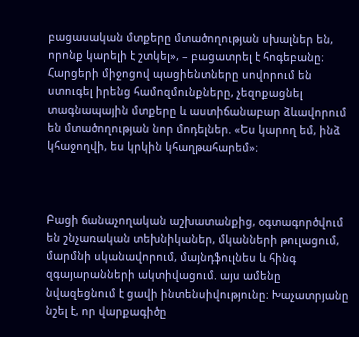բացասական մտքերը մտածողության սխալներ են, որոնք կարելի է շտկել», – բացատրել է հոգեբանը։ Հարցերի միջոցով պացիենտները սովորում են ստուգել իրենց համոզմունքները, չեզոքացնել տագնապային մտքերը և աստիճանաբար ձևավորում են մտածողության նոր մոդելներ. «Ես կարող եմ, ինձ կհաջողվի, ես կրկին կհաղթահարեմ»։



Բացի ճանաչողական աշխատանքից, օգտագործվում են շնչառական տեխնիկաներ, մկանների թուլացում, մարմնի սկանավորում, մայնդֆուլնես և հինգ զգայարանների ակտիվացում. այս ամենը նվազեցնում է ցավի ինտենսիվությունը։ Խաչատրյանը նշել է, որ վարքագիծը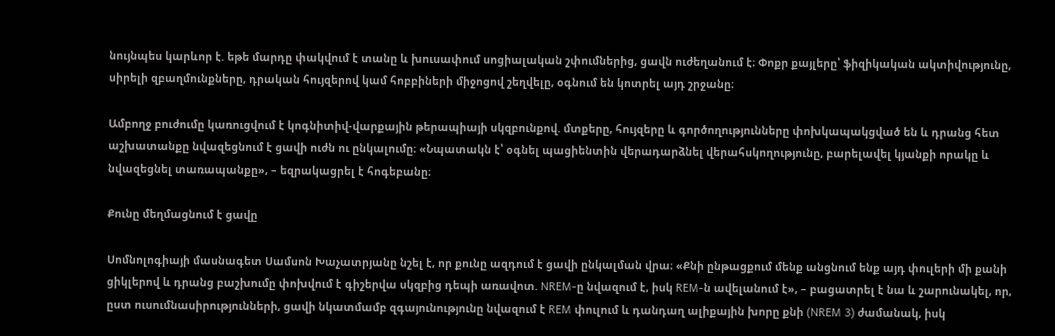նույնպես կարևոր է. եթե մարդը փակվում է տանը և խուսափում սոցիալական շփումներից, ցավն ուժեղանում է։ Փոքր քայլերը՝ ֆիզիկական ակտիվությունը, սիրելի զբաղմունքները, դրական հույզերով կամ հոբբիների միջոցով շեղվելը, օգնում են կոտրել այդ շրջանը։

Ամբողջ բուժումը կառուցվում է կոգնիտիվ-վարքային թերապիայի սկզբունքով. մտքերը, հույզերը և գործողությունները փոխկապակցված են և դրանց հետ աշխատանքը նվազեցնում է ցավի ուժն ու ընկալումը։ «Նպատակն է՝ օգնել պացիենտին վերադարձնել վերահսկողությունը, բարելավել կյանքի որակը և նվազեցնել տառապանքը», – եզրակացրել է հոգեբանը։

Քունը մեղմացնում է ցավը

Սոմնոլոգիայի մասնագետ Սամսոն Խաչատրյանը նշել է, որ քունը ազդում է ցավի ընկալման վրա։ «Քնի ընթացքում մենք անցնում ենք այդ փուլերի մի քանի ցիկլերով և դրանց բաշխումը փոխվում է գիշերվա սկզբից դեպի առավոտ. NREM-ը նվազում է, իսկ REM-ն ավելանում է», – բացատրել է նա և շարունակել, որ, ըստ ուսումնասիրությունների, ցավի նկատմամբ զգայունությունը նվազում է REM փուլում և դանդաղ ալիքային խորը քնի (NREM 3) ժամանակ, իսկ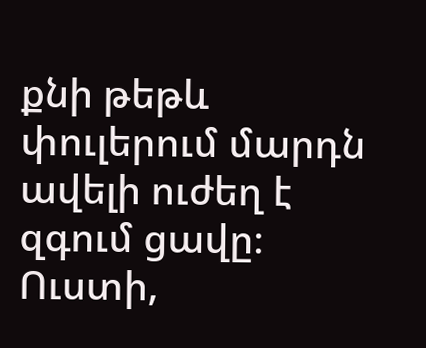քնի թեթև փուլերում մարդն ավելի ուժեղ է զգում ցավը։ Ուստի,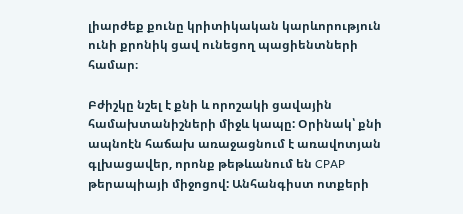լիարժեք քունը կրիտիկական կարևորություն ունի քրոնիկ ցավ ունեցող պացիենտների համար։

Բժիշկը նշել է քնի և որոշակի ցավային համախտանիշների միջև կապը: Օրինակ՝ քնի ապնոէն հաճախ առաջացնում է առավոտյան գլխացավեր, որոնք թեթևանում են CPAP թերապիայի միջոցով: Անհանգիստ ոտքերի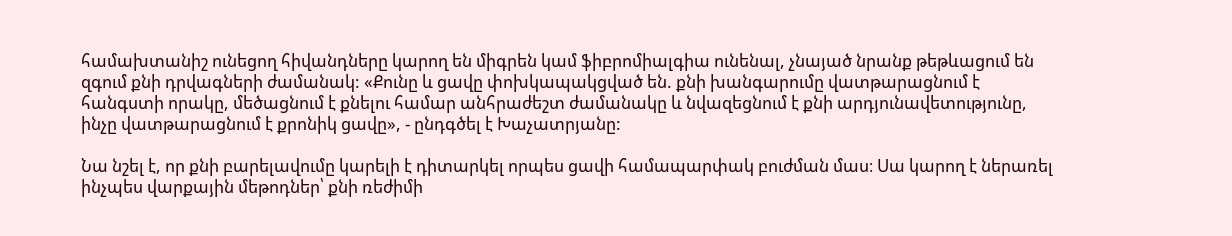համախտանիշ ունեցող հիվանդները կարող են միգրեն կամ ֆիբրոմիալգիա ունենալ, չնայած նրանք թեթևացում են զգում քնի դրվագների ժամանակ: «Քունը և ցավը փոխկապակցված են. քնի խանգարումը վատթարացնում է հանգստի որակը, մեծացնում է քնելու համար անհրաժեշտ ժամանակը և նվազեցնում է քնի արդյունավետությունը, ինչը վատթարացնում է քրոնիկ ցավը», - ընդգծել է Խաչատրյանը:

Նա նշել է, որ քնի բարելավումը կարելի է դիտարկել որպես ցավի համապարփակ բուժման մաս։ Սա կարող է ներառել ինչպես վարքային մեթոդներ՝ քնի ռեժիմի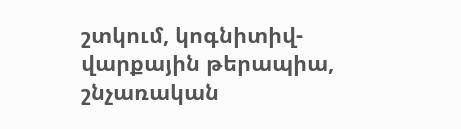շտկում, կոգնիտիվ-վարքային թերապիա, շնչառական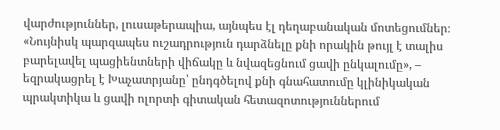վարժություններ, լուսաթերապիա, այնպես էլ դեղաբանական մոտեցումներ։ «Նույնիսկ պարզապես ուշադրություն դարձնելը քնի որակին թույլ է տալիս բարելավել պացիենտների վիճակը և նվազեցնում ցավի ընկալումը», – եզրակացրել է Խաչատրյանը՝ ընդգծելով քնի գնահատումը կլինիկական պրակտիկա և ցավի ոլորտի գիտական հետազոտություններում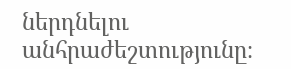ներդնելու անհրաժեշտությունը։